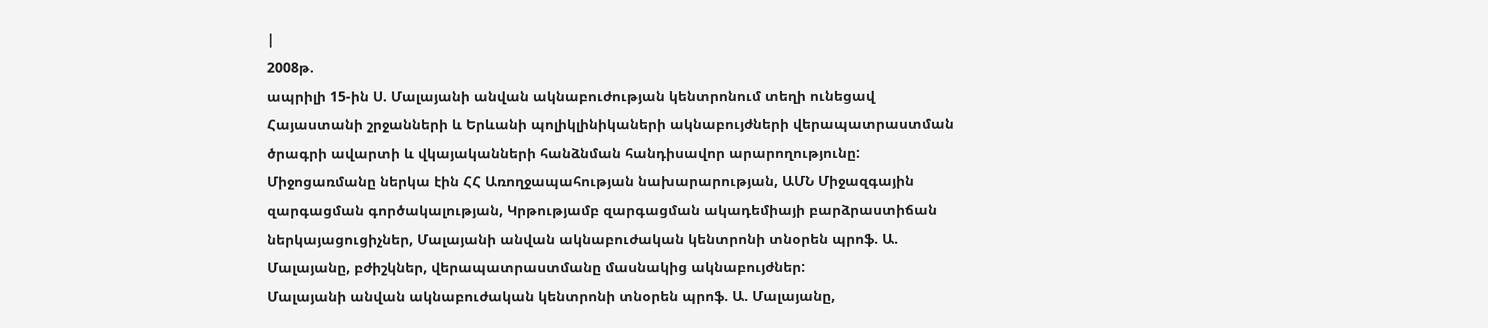|
2008թ.
ապրիլի 15-ին Ս. Մալայանի անվան ակնաբուժության կենտրոնում տեղի ունեցավ
Հայաստանի շրջանների և Երևանի պոլիկլինիկաների ակնաբույժների վերապատրաստման
ծրագրի ավարտի և վկայականների հանձնման հանդիսավոր արարողությունը:
Միջոցառմանը ներկա էին ՀՀ Առողջապահության նախարարության, ԱՄՆ Միջազգային
զարգացման գործակալության, Կրթությամբ զարգացման ակադեմիայի բարձրաստիճան
ներկայացուցիչներ, Մալայանի անվան ակնաբուժական կենտրոնի տնօրեն պրոֆ. Ա.
Մալայանը, բժիշկներ, վերապատրաստմանը մասնակից ակնաբույժներ:
Մալայանի անվան ակնաբուժական կենտրոնի տնօրեն պրոֆ. Ա. Մալայանը,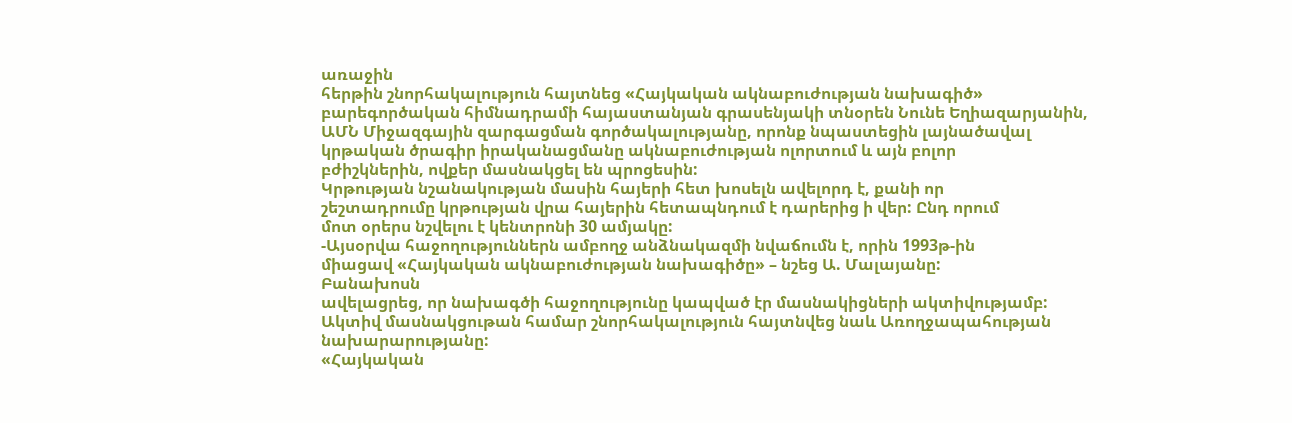առաջին
հերթին շնորհակալություն հայտնեց «Հայկական ակնաբուժության նախագիծ»
բարեգործական հիմնադրամի հայաստանյան գրասենյակի տնօրեն Նունե Եղիազարյանին,
ԱՄՆ Միջազգային զարգացման գործակալությանը, որոնք նպաստեցին լայնածավալ
կրթական ծրագիր իրականացմանը ակնաբուժության ոլորտում և այն բոլոր
բժիշկներին, ովքեր մասնակցել են պրոցեսին:
Կրթության նշանակության մասին հայերի հետ խոսելն ավելորդ է, քանի որ
շեշտադրումը կրթության վրա հայերին հետապնդում է դարերից ի վեր: Ընդ որում
մոտ օրերս նշվելու է կենտրոնի 30 ամյակը:
-Այսօրվա հաջողություններն ամբողջ անձնակազմի նվաճումն է, որին 1993թ-ին
միացավ «Հայկական ակնաբուժության նախագիծը» – նշեց Ա. Մալայանը:
Բանախոսն
ավելացրեց, որ նախագծի հաջողությունը կապված էր մասնակիցների ակտիվությամբ:
Ակտիվ մասնակցութան համար շնորհակալություն հայտնվեց նաև Առողջապահության
նախարարությանը:
«Հայկական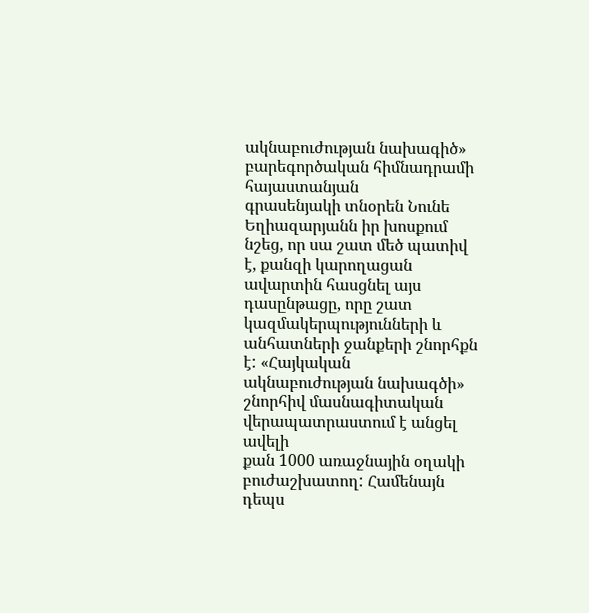ակնաբուժության նախագիծ» բարեգործական հիմնադրամի հայաստանյան
գրասենյակի տնօրեն Նունե Եղիազարյանն իր խոսքում նշեց, որ սա շատ մեծ պատիվ
է, քանզի կարողացան ավարտին հասցնել այս դասընթացը, որը շատ
կազմակերպությունների և անհատների ջանքերի շնորհքն է: «Հայկական
ակնաբուժության նախագծի» շնորհիվ մասնագիտական վերապատրաստում է անցել ավելի
քան 1000 առաջնային օղակի բուժաշխատող: Համենայն դեպս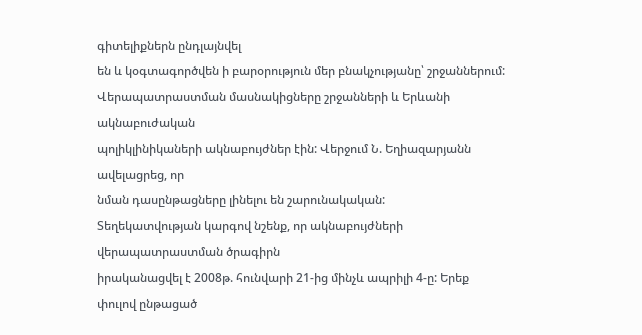գիտելիքներն ընդլայնվել
են և կօգտագործվեն ի բարօրություն մեր բնակչությանը՝ շրջաններում:
Վերապատրաստման մասնակիցները շրջանների և Երևանի ակնաբուժական
պոլիկլինիկաների ակնաբույժներ էին: Վերջում Ն. Եղիազարյանն ավելացրեց, որ
նման դասընթացները լինելու են շարունակական:
Տեղեկատվության կարգով նշենք, որ ակնաբույժների վերապատրաստման ծրագիրն
իրականացվել է 2008թ. հունվարի 21-ից մինչև ապրիլի 4-ը: Երեք փուլով ընթացած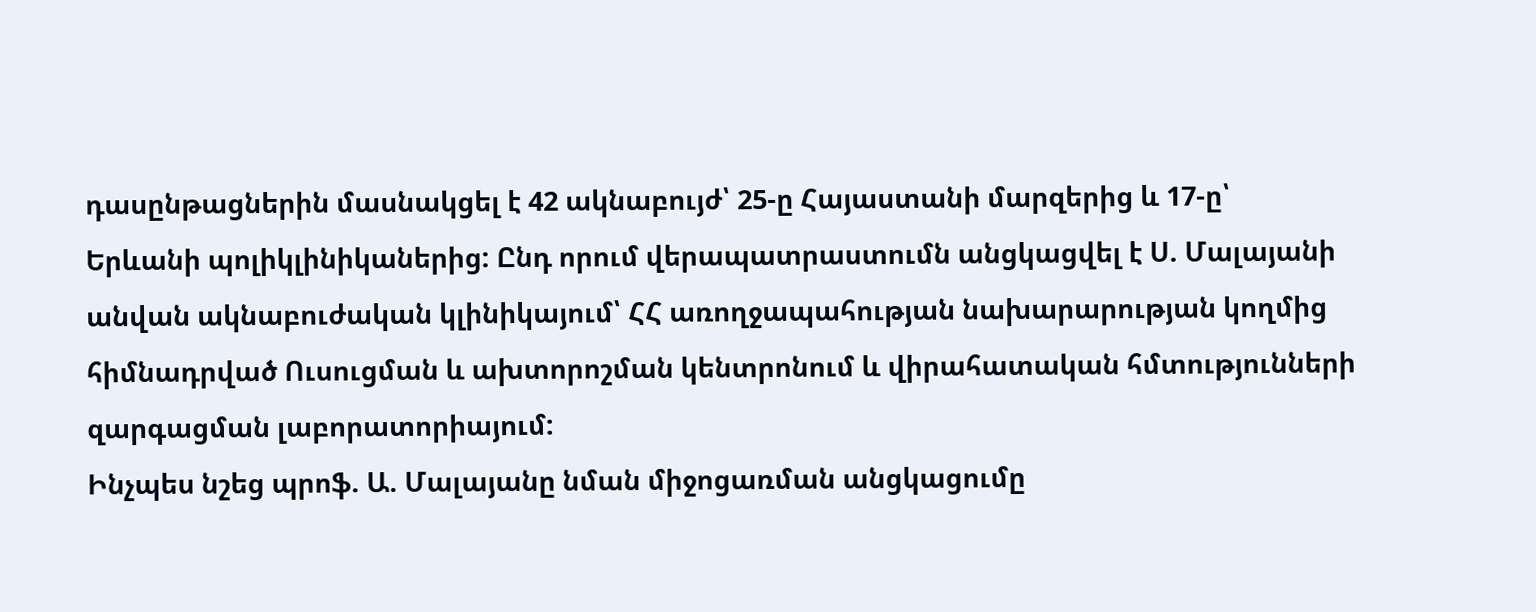դասընթացներին մասնակցել է 42 ակնաբույժ՝ 25-ը Հայաստանի մարզերից և 17-ը՝
Երևանի պոլիկլինիկաներից: Ընդ որում վերապատրաստումն անցկացվել է Ս. Մալայանի
անվան ակնաբուժական կլինիկայում՝ ՀՀ առողջապահության նախարարության կողմից
հիմնադրված Ուսուցման և ախտորոշման կենտրոնում և վիրահատական հմտությունների
զարգացման լաբորատորիայում:
Ինչպես նշեց պրոֆ. Ա. Մալայանը նման միջոցառման անցկացումը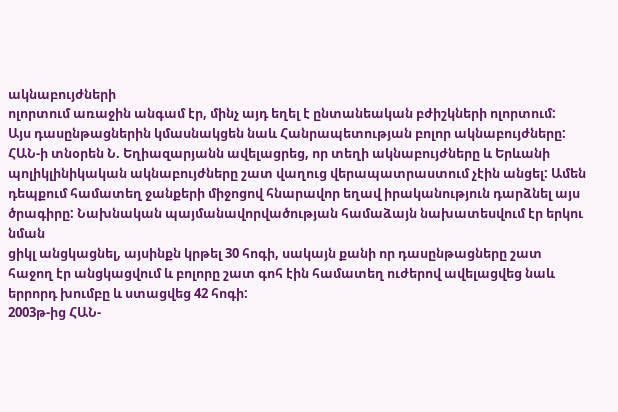ակնաբույժների
ոլորտում առաջին անգամ էր, մինչ այդ եղել է ընտանեական բժիշկների ոլորտում:
Այս դասընթացներին կմասնակցեն նաև Հանրապետության բոլոր ակնաբույժները:
ՀԱՆ-ի տնօրեն Ն. Եղիազարյանն ավելացրեց, որ տեղի ակնաբույժները և Երևանի
պոլիկլինիկական ակնաբույժները շատ վաղուց վերապատրաստում չէին անցել: Ամեն
դեպքում համատեղ ջանքերի միջոցով հնարավոր եղավ իրականություն դարձնել այս
ծրագիրը: Նախնական պայմանավորվածության համաձայն նախատեսվում էր երկու նման
ցիկլ անցկացնել, այսինքն կրթել 30 հոգի, սակայն քանի որ դասընթացները շատ
հաջող էր անցկացվում և բոլորը շատ գոհ էին համատեղ ուժերով ավելացվեց նաև
երրորդ խումբը և ստացվեց 42 հոգի:
2003թ-ից ՀԱՆ-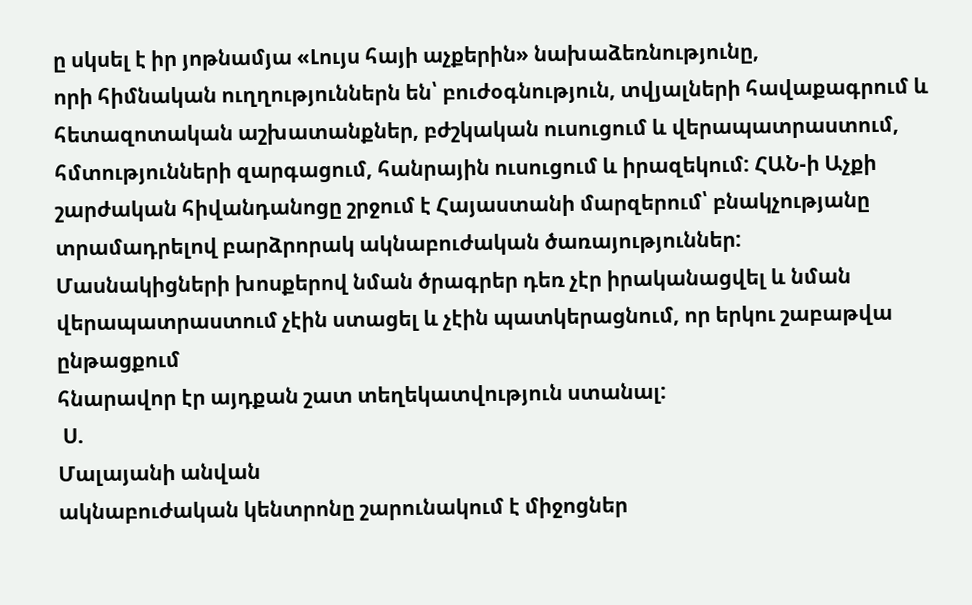ը սկսել է իր յոթնամյա «Լույս հայի աչքերին» նախաձեռնությունը,
որի հիմնական ուղղություններն են՝ բուժօգնություն, տվյալների հավաքագրում և
հետազոտական աշխատանքներ, բժշկական ուսուցում և վերապատրաստում,
հմտությունների զարգացում, հանրային ուսուցում և իրազեկում: ՀԱՆ-ի Աչքի
շարժական հիվանդանոցը շրջում է Հայաստանի մարզերում՝ բնակչությանը
տրամադրելով բարձրորակ ակնաբուժական ծառայություններ:
Մասնակիցների խոսքերով նման ծրագրեր դեռ չէր իրականացվել և նման
վերապատրաստում չէին ստացել և չէին պատկերացնում, որ երկու շաբաթվա ընթացքում
հնարավոր էր այդքան շատ տեղեկատվություն ստանալ:
 Ս.
Մալայանի անվան
ակնաբուժական կենտրոնը շարունակում է միջոցներ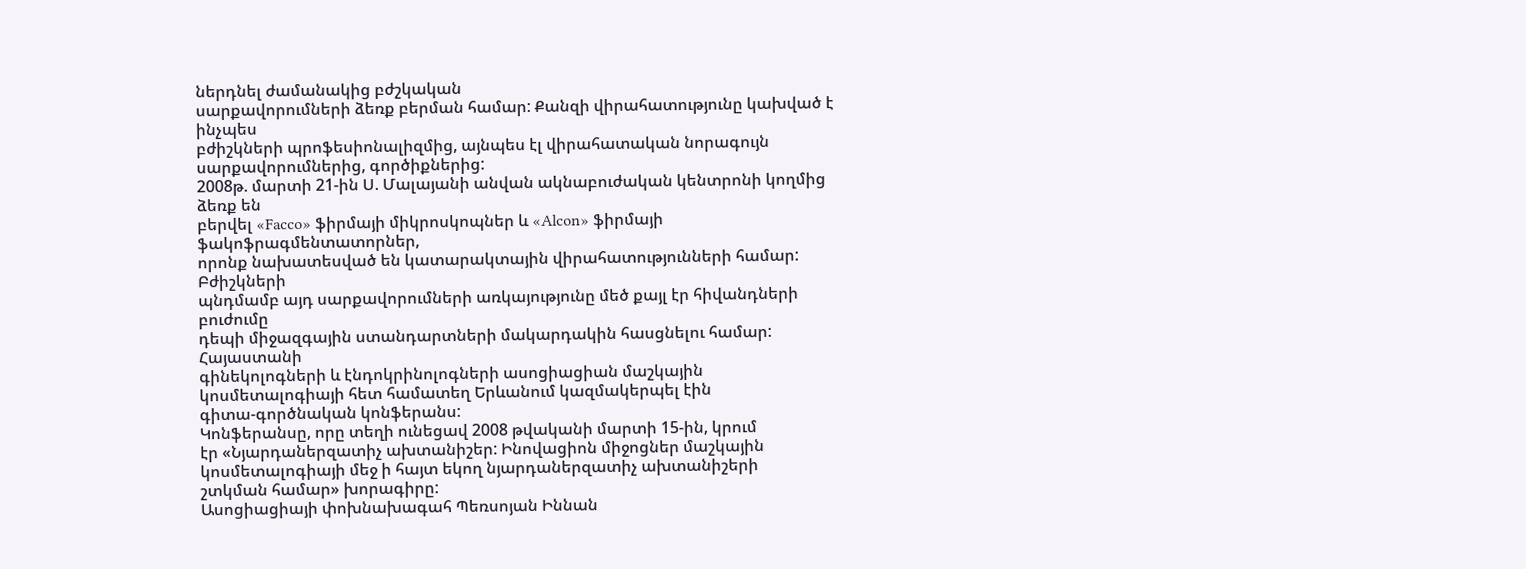ներդնել ժամանակից բժշկական
սարքավորումների ձեռք բերման համար: Քանզի վիրահատությունը կախված է ինչպես
բժիշկների պրոֆեսիոնալիզմից, այնպես էլ վիրահատական նորագույն
սարքավորումներից, գործիքներից:
2008թ. մարտի 21-ին Ս. Մալայանի անվան ակնաբուժական կենտրոնի կողմից ձեռք են
բերվել «Facco» ֆիրմայի միկրոսկոպներ և «Alcon» ֆիրմայի ֆակոֆրագմենտատորներ,
որոնք նախատեսված են կատարակտային վիրահատությունների համար: Բժիշկների
պնդմամբ այդ սարքավորումների առկայությունը մեծ քայլ էր հիվանդների բուժումը
դեպի միջազգային ստանդարտների մակարդակին հասցնելու համար:
Հայաստանի
գինեկոլոգների և էնդոկրինոլոգների ասոցիացիան մաշկային
կոսմետալոգիայի հետ համատեղ Երևանում կազմակերպել էին
գիտա-գործնական կոնֆերանս:
Կոնֆերանսը, որը տեղի ունեցավ 2008 թվականի մարտի 15-ին, կրում
էր «Նյարդաներզատիչ ախտանիշեր: Ինովացիոն միջոցներ մաշկային
կոսմետալոգիայի մեջ ի հայտ եկող նյարդաներզատիչ ախտանիշերի
շտկման համար» խորագիրը:
Ասոցիացիայի փոխնախագահ Պեռսոյան Իննան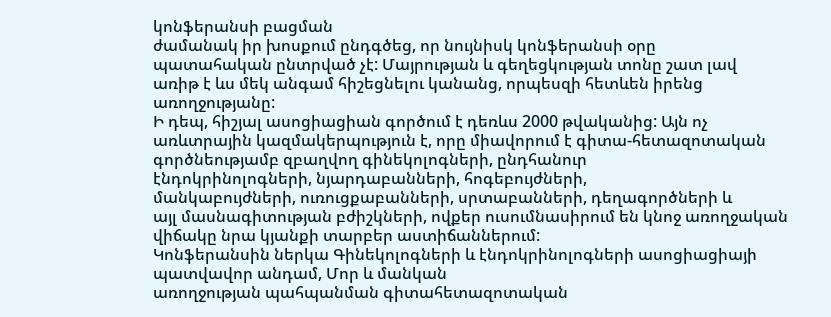կոնֆերանսի բացման
ժամանակ իր խոսքում ընդգծեց, որ նույնիսկ կոնֆերանսի օրը
պատահական ընտրված չէ: Մայրության և գեղեցկության տոնը շատ լավ
առիթ է ևս մեկ անգամ հիշեցնելու կանանց, որպեսզի հետևեն իրենց
առողջությանը:
Ի դեպ, հիշյալ ասոցիացիան գործում է դեռևս 2000 թվականից: Այն ոչ
առևտրային կազմակերպություն է, որը միավորում է գիտա-հետազոտական
գործնեությամբ զբաղվող գինեկոլոգների, ընդհանուր
էնդոկրինոլոգների, նյարդաբանների, հոգեբույժների,
մանկաբույժների, ուռուցքաբանների, սրտաբանների, դեղագործների և
այլ մասնագիտության բժիշկների, ովքեր ուսումնասիրում են կնոջ առողջական
վիճակը նրա կյանքի տարբեր աստիճաններում:
Կոնֆերանսին ներկա Գինեկոլոգների և էնդոկրինոլոգների ասոցիացիայի
պատվավոր անդամ, Մոր և մանկան
առողջության պահպանման գիտահետազոտական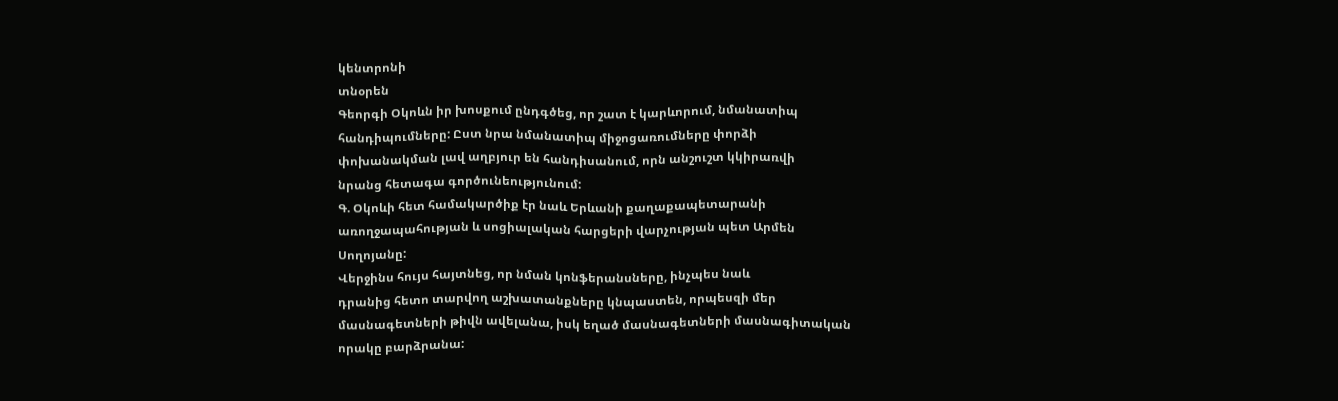կենտրոնի
տնօրեն
Գեորգի Օկոևն իր խոսքում ընդգծեց, որ շատ է կարևորում, նմանատիպ
հանդիպումները: Ըստ նրա նմանատիպ միջոցառումները փորձի
փոխանակման լավ աղբյուր են հանդիսանում, որն անշուշտ կկիրառվի
նրանց հետագա գործունեությունում:
Գ. Օկոևի հետ համակարծիք էր նաև Երևանի քաղաքապետարանի
առողջապահության և սոցիալական հարցերի վարչության պետ Արմեն
Սողոյանը:
Վերջինս հույս հայտնեց, որ նման կոնֆերանսները, ինչպես նաև
դրանից հետո տարվող աշխատանքները կնպաստեն, որպեսզի մեր
մասնագետների թիվն ավելանա, իսկ եղած մասնագետների մասնագիտական
որակը բարձրանա: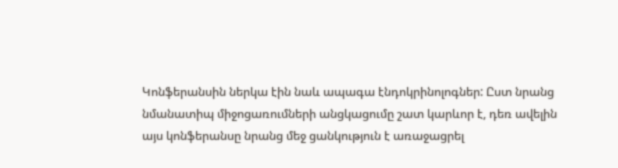Կոնֆերանսին ներկա էին նաև ապագա էնդոկրինոլոգներ: Ըստ նրանց
նմանատիպ միջոցառումների անցկացումը շատ կարևոր է, դեռ ավելին
այս կոնֆերանսը նրանց մեջ ցանկություն է առաջացրել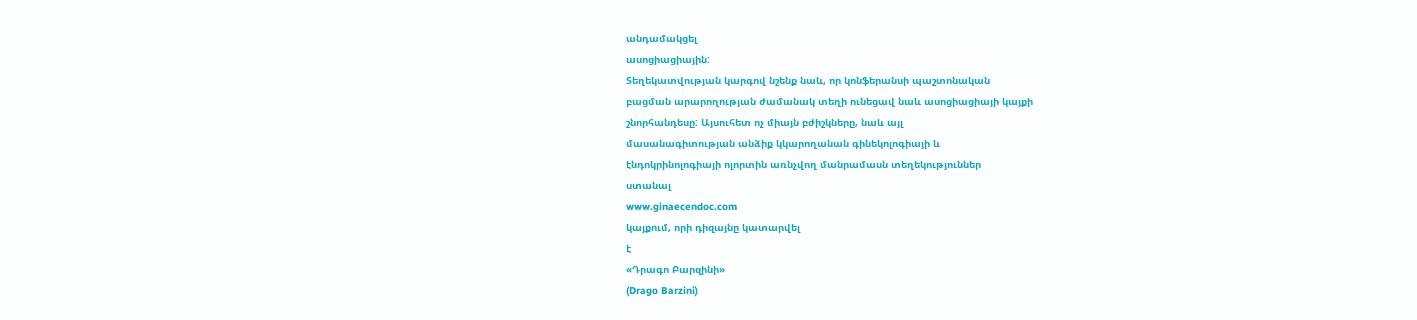անդամակցել
ասոցիացիային:
Տեղեկատվության կարգով նշենք նաև, որ կոնֆերանսի պաշտոնական
բացման արարողության ժամանակ տեղի ունեցավ նաև ասոցիացիայի կայքի
շնորհանդեսը: Այսուհետ ոչ միայն բժիշկները, նաև այլ
մասանագիտության անձիք կկարողանան գինեկոլոգիայի և
էնդոկրինոլոգիայի ոլորտին առնչվող մանրամասն տեղեկություններ
ստանալ
www.ginaecendoc.com
կայքում, որի դիզայնը կատարվել
է
«Դրագո Բարզինի»
(Drago Barzini)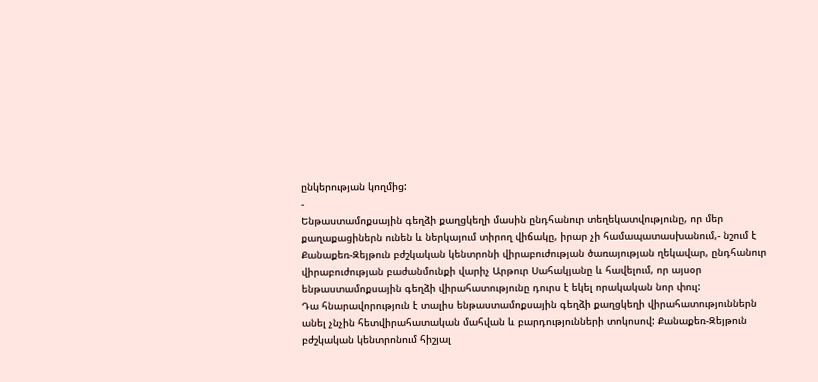ընկերության կողմից:
-
Ենթաստամոքսային գեղձի քաղցկեղի մասին ընդհանուր տեղեկատվությունը, որ մեր
քաղաքացիներն ունեն և ներկայում տիրող վիճակը, իրար չի համապատասխանում,- նշում է
Քանաքեռ-Զեյթուն բժշկական կենտրոնի վիրաբուժության ծառայության ղեկավար, ընդհանուր
վիրաբուժության բաժանմունքի վարիչ Արթուր Սահակյանը և հավելում, որ այսօր
ենթաստամոքսային գեղձի վիրահատությունը դուրս է եկել որակական նոր փուլ:
Դա հնարավորություն է տալիս ենթաստամոքսային գեղձի քաղցկեղի վիրահատություններն
անել չնչին հետվիրահատական մահվան և բարդությունների տոկոսով: Քանաքեռ-Զեյթուն
բժշկական կենտրոնում հիշյալ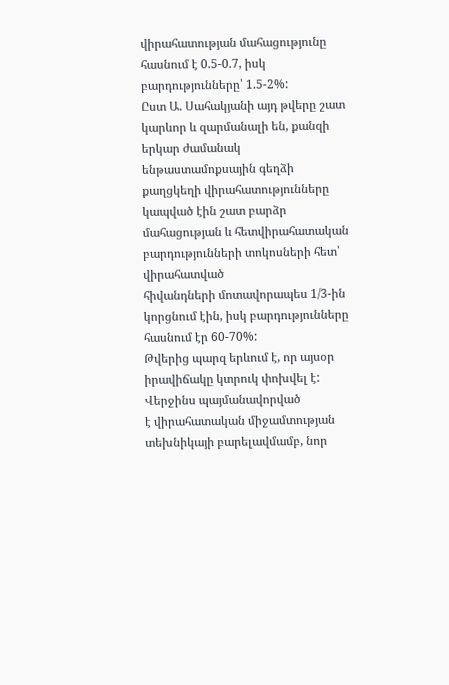վիրահատության մահացությունը հասնում է 0.5-0.7, իսկ
բարդությունները՝ 1.5-2%:
Ըստ Ա. Սահակյանի այդ թվերը շատ կարևոր և զարմանալի են, քանզի երկար ժամանակ
ենթաստամոքսային գեղձի քաղցկեղի վիրահատությունները կապված էին շատ բարձր
մահացության և հետվիրահատական բարդությունների տոկոսների հետ՝ վիրահատված
հիվանդների մոտավորապես 1/3-ին կորցնում էին, իսկ բարդությունները հասնում էր 60-70%:
Թվերից պարզ երևում է, որ այսօր իրավիճակը կտրուկ փոխվել է: Վերջինս պայմանավորված
է վիրահատական միջամտության տեխնիկայի բարելավմամբ, նոր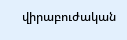վիրաբուժական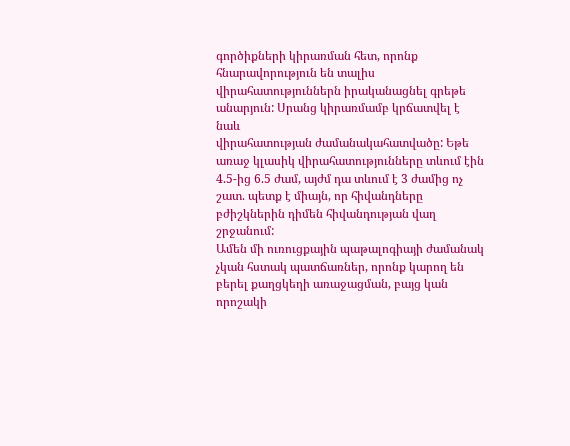գործիքների կիրառման հետ, որոնք հնարավորություն են տալիս
վիրահատություններն իրականացնել գրեթե անարյուն: Սրանց կիրառմամբ կրճատվել է նաև
վիրահատության ժամանակահատվածը: Եթե առաջ կլասիկ վիրահատությունները տևում էին
4.5-ից 6.5 ժամ, այժմ դա տևում է 3 ժամից ոչ շատ. պետք է միայն, որ հիվանդները
բժիշկներին դիմեն հիվանդության վաղ շրջանում:
Ամեն մի ուռուցքային պաթալոգիայի ժամանակ չկան հստակ պատճառներ, որոնք կարող են
բերել քաղցկեղի առաջացման, բայց կան որոշակի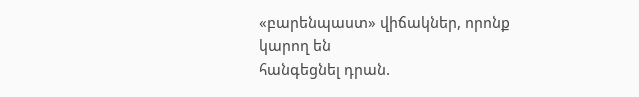«բարենպաստ» վիճակներ, որոնք կարող են
հանգեցնել դրան.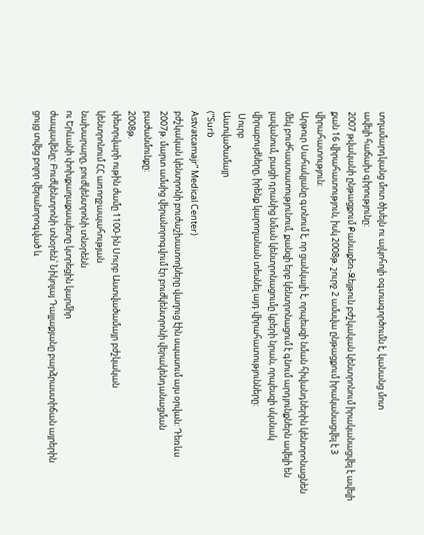տղամարդկանց մոտ ծխելն ու ալկոհոլի օգտագործումն է, կանանց մոտ
ավելի հաճախ գիրությունը:
2007 թվականի ընթացքում Քանաքեռ-Զեյթուն բժշկական կենտրոնում իրականացվել է ավելի
քան 16 վիրահատություն, իսկ 2008թ. շուրջ 2 ամսվա ընթացքում իրականացվել է 3
վիրահատություն:
Արթուր Սահակյանը գտնում է, որ ցանկալի է, որպեսզի նման հիվանդներին կենտրոնացնեն
մեկ բուժհաստատությունում, քանզի երբ կենտրոնացում է գնում արդյունքներն ավելի են
լավանում, բացի դրանից նման կենտրոնացումը կբերի նրան, որպեսզի սկսնակ
վիրաբույժները, իրենք կարողանան տեսնել այդ վիրահատությունները:
 Սուրբ
Աստվածամայր
(“Surb
Astvatcamajr” Medical Center)
բժշկական կենտրոնի բուժաշխատողները վաղուց էին սպասում այս օրվան: Դեռևս
2007թ. մարտ ամսից վերանորոգվում էր բուժկենտրոնի վերակենդանացման
բաժանմունքը:
2008թ.
փետրվարի ութին ժամը 1100-ին Սուրբ Աստվածամայր բժշկական
կենտրոնում ՀՀ առողջապահության
նախարարը, բուժկենտրոնի տնօրենն
ու Երևանի փոխքաղաքապետը կտրեցին կարմիր
ժապավենը: Բուժկենտրոնի տնօրեն՝ Նիկոլայ Դալլաքյանը բարձրաստիճան այրերին
ցույց տվեց բոլոր վերանորոգված և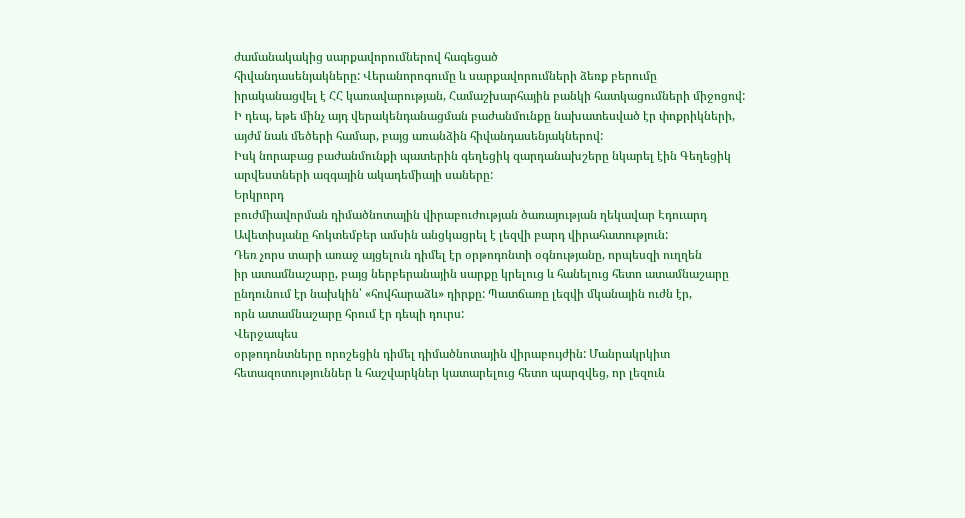ժամանակակից սարքավորումներով հագեցած
հիվանդասենյակները: Վերանորոգումը և սարքավորումների ձեռք բերումը
իրականացվել է ՀՀ կառավարության, Համաշխարհային բանկի հատկացումների միջոցով:
Ի դեպ, եթե մինչ այդ վերակենդանացման բաժանմունքը նախատեսված էր փոքրիկների,
այժմ նաև մեծերի համար, բայց առանձին հիվանդասենյակներով:
Իսկ նորաբաց բաժանմունքի պատերին գեղեցիկ զարդանախշերը նկարել էին Գեղեցիկ
արվեստների ազգային ակադեմիայի սաները:
Երկրորդ
բուժմիավորման դիմածնոտային վիրաբուժության ծառայության ղեկավար Էդուարդ
Ավետիսյանը հոկտեմբեր ամսին անցկացրել է լեզվի բարդ վիրահատություն:
Դեռ չորս տարի առաջ այցելուն դիմել էր օրթոդոնտի օգնությանը, որպեսզի ուղղեն
իր ատամնաշարը, բայց ներբերանային սարքը կրելուց և հանելուց հետո ատամնաշարը
ընդունում էր նախկին՝ «հովհարաձև» դիրքը: Պատճառը լեզվի մկանային ուժն էր,
որն ատամնաշարը հրում էր դեպի դուրս:
Վերջապես
օրթոդոնտները որոշեցին դիմել դիմածնոտային վիրաբույժին: Մանրակրկիտ
հետազոտություններ և հաշվարկներ կատարելուց հետո պարզվեց, որ լեզուն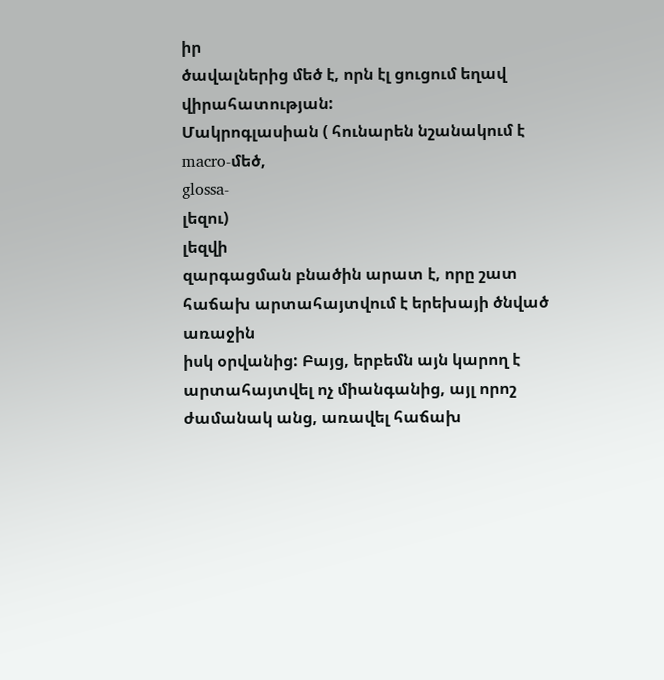իր
ծավալներից մեծ է, որն էլ ցուցում եղավ վիրահատության:
Մակրոգլասիան ( հունարեն նշանակում է
macro-մեծ,
glossa-
լեզու)
լեզվի
զարգացման բնածին արատ է, որը շատ հաճախ արտահայտվում է երեխայի ծնված առաջին
իսկ օրվանից: Բայց, երբեմն այն կարող է արտահայտվել ոչ միանգանից, այլ որոշ
ժամանակ անց, առավել հաճախ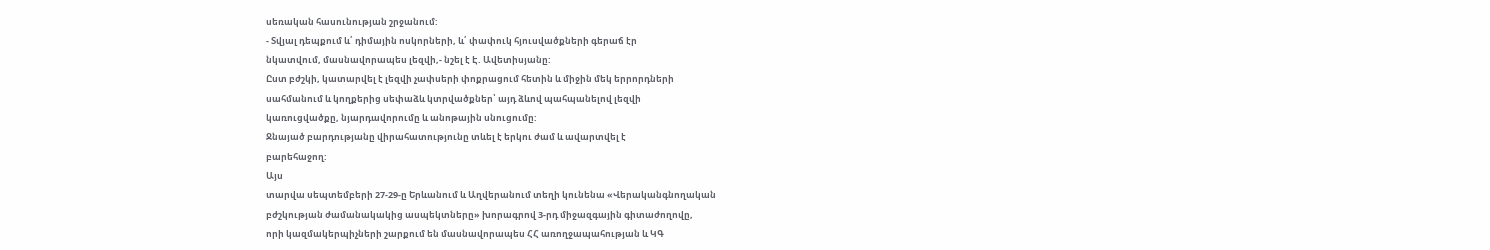սեռական հասունության շրջանում:
- Տվյալ դեպքում և՛ դիմային ոսկորների, և՛ փափուկ հյուսվածքների գերաճ էր
նկատվում, մասնավորապես լեզվի,- նշել է Է. Ավետիսյանը:
Ըստ բժշկի, կատարվել է լեզվի չափսերի փոքրացում հետին և միջին մեկ երրորդների
սահմանում և կողքերից սեփաձև կտրվածքներ՝ այդ ձևով պահպանելով լեզվի
կառուցվածքը, նյարդավորումը և անոթային սնուցումը:
Ջնայած բարդությանը վիրահատությունը տևել է երկու ժամ և ավարտվել է
բարեհաջող:
Այս
տարվա սեպտեմբերի 27-29-ը Երևանում և Աղվերանում տեղի կունենա «Վերականգնողական
բժշկության ժամանակակից ասպեկտները» խորագրով 3-րդ միջազգային գիտաժողովը,
որի կազմակերպիչների շարքում են մասնավորապես ՀՀ առողջապահության և ԿԳ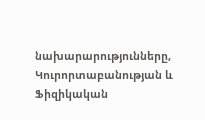նախարարությունները, Կուրորտաբանության և Ֆիզիկական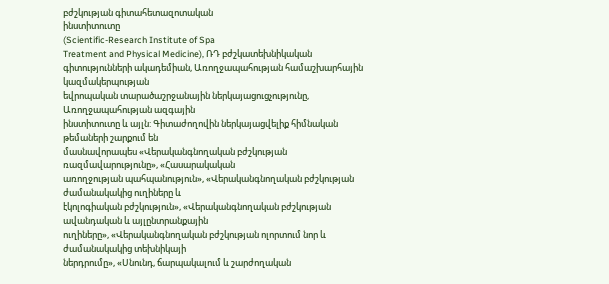բժշկության գիտահետազոտական
ինստիտուտը
(Scientific-Research Institute of Spa
Treatment and Physical Medicine), ՌԴ բժշկատեխնիկական
գիտությունների ակադեմիան, Առողջապահության համաշխարհային կազմակերպության
եվրոպական տարածաշրջանային ներկայացուցչությունը, Առողջապահության ազգային
ինստիտուտը և այլն: Գիտաժողովին ներկայացվելիք հիմնական թեմաների շարքում են
մասնավորապես «Վերականգնողական բժշկության ռազմավարությունը», «Հասարակական
առողջության պահպանություն», «Վերականգնողական բժշկության ժամանակակից ուղիները և
էկոլոգիական բժշկություն», «Վերականգնողական բժշկության ավանդական և այլընտրանքային
ուղիները», «Վերականգնողական բժշկության ոլորտում նոր և ժամանակակից տեխնիկայի
ներդրումը», «Սնունդ, ճարպակալում և շարժողական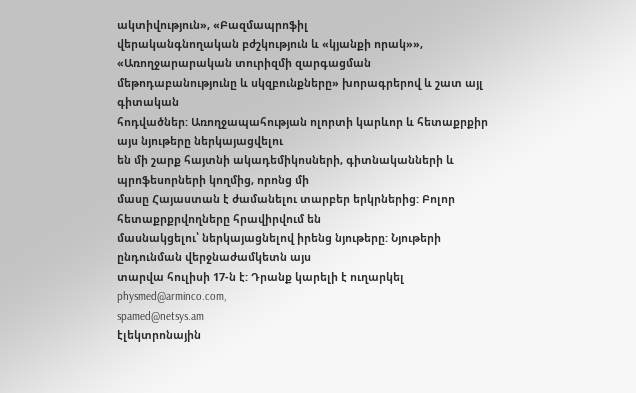ակտիվություն», «Բազմապրոֆիլ
վերականգնողական բժշկություն և «կյանքի որակ»», «Առողջարարական տուրիզմի զարգացման
մեթոդաբանությունը և սկզբունքները» խորագրերով և շատ այլ գիտական
հոդվածներ: Առողջապահության ոլորտի կարևոր և հետաքրքիր այս նյութերը ներկայացվելու
են մի շարք հայտնի ակադեմիկոսների, գիտնականների և պրոֆեսորների կողմից, որոնց մի
մասը Հայաստան է ժամանելու տարբեր երկրներից: Բոլոր հետաքրքրվողները հրավիրվում են
մասնակցելու՝ ներկայացնելով իրենց նյութերը: Նյութերի ընդունման վերջնաժամկետն այս
տարվա հուլիսի 17-ն է: Դրանք կարելի է ուղարկել
physmed@arminco.com,
spamed@netsys.am
էլեկտրոնային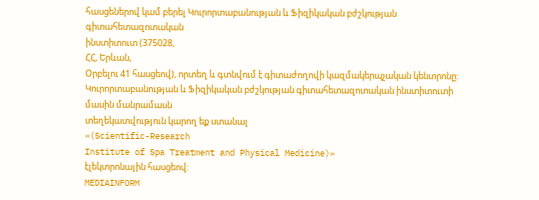հասցեներով կամ բերել Կուրորտաբանության և Ֆիզիկական բժշկության գիտահետազոտական
ինստիտուտ (375028,
ՀՀ, Երևան,
Օրբելու 41 հասցեով), որտեղ և գտնվում է գիտաժողովի կազմակերպչական կենտրոնը:
Կուրորտաբանության և Ֆիզիկական բժշկության գիտահետազոտական ինստիտուտի
մասին մանրամասն
տեղեկատվություն կարող եք ստանալ
«(Scientific-Research
Institute of Spa Treatment and Physical Medicine)»
էլեկտրոնային հասցեով:
MEDIAINFORM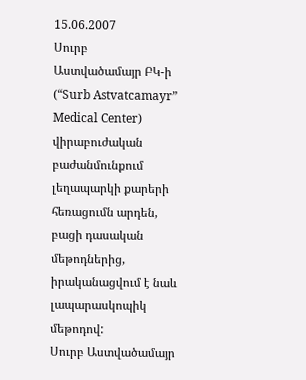15.06.2007
Սուրբ
Աստվածամայր ԲԿ-ի
(“Surb Astvatcamayr” Medical Center)
վիրաբուժական բաժանմունքում լեղապարկի քարերի
հեռացումն արդեն, բացի դասական մեթոդներից, իրականացվում է նաև լապարասկոպիկ մեթոդով:
Սուրբ Աստվածամայր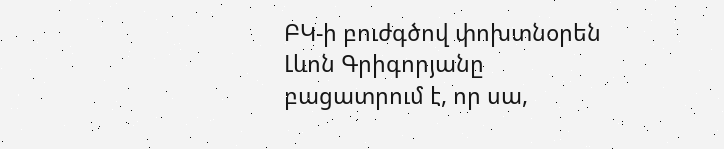ԲԿ-ի բուժգծով փոխտնօրեն Լևոն Գրիգորյանը
բացատրում է, որ սա,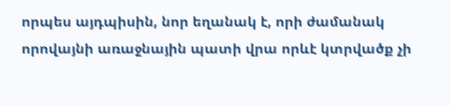որպես այդպիսին, նոր եղանակ է, որի ժամանակ
որովայնի առաջնային պատի վրա որևէ կտրվածք չի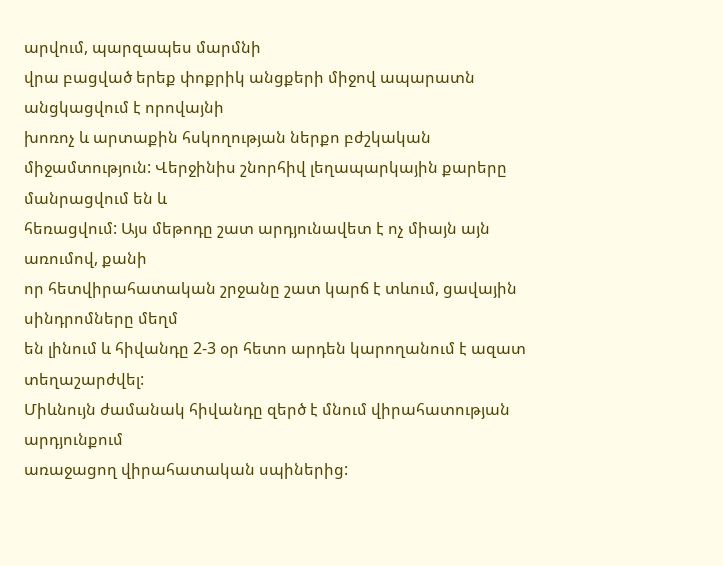արվում, պարզապես մարմնի
վրա բացված երեք փոքրիկ անցքերի միջով ապարատն անցկացվում է որովայնի
խոռոչ և արտաքին հսկողության ներքո բժշկական
միջամտություն: Վերջինիս շնորհիվ լեղապարկային քարերը մանրացվում են և
հեռացվում: Այս մեթոդը շատ արդյունավետ է ոչ միայն այն առումով, քանի
որ հետվիրահատական շրջանը շատ կարճ է տևում, ցավային սինդրոմները մեղմ
են լինում և հիվանդը 2-3 օր հետո արդեն կարողանում է ազատ տեղաշարժվել:
Միևնույն ժամանակ հիվանդը զերծ է մնում վիրահատության արդյունքում
առաջացող վիրահատական սպիներից: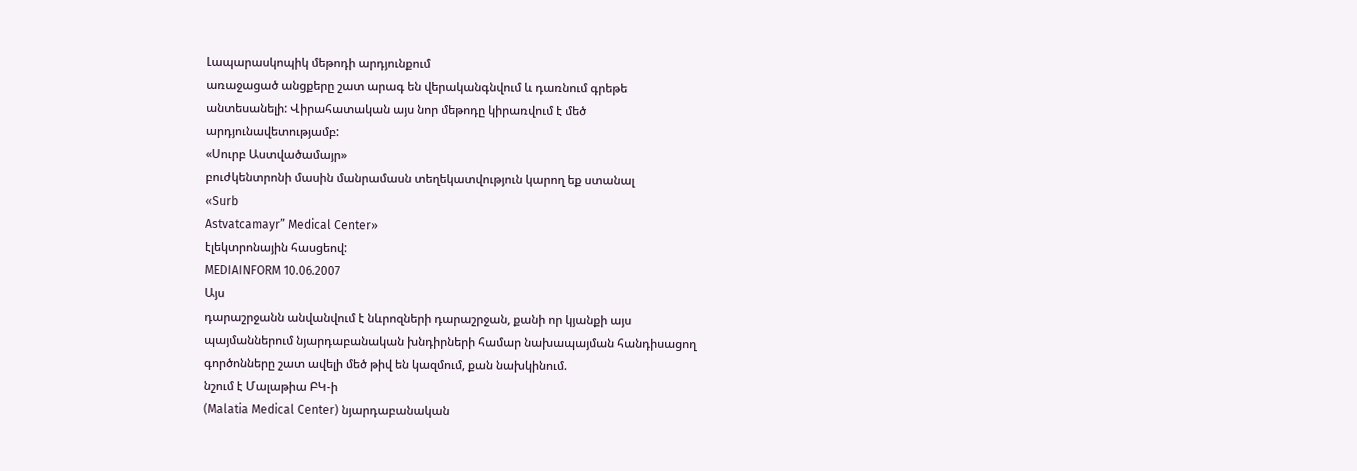Լապարասկոպիկ մեթոդի արդյունքում
առաջացած անցքերը շատ արագ են վերականգնվում և դառնում գրեթե
անտեսանելի: Վիրահատական այս նոր մեթոդը կիրառվում է մեծ
արդյունավետությամբ:
«Սուրբ Աստվածամայր»
բուժկենտրոնի մասին մանրամասն տեղեկատվություն կարող եք ստանալ
«Surb
Astvatcamayr” Medical Center»
էլեկտրոնային հասցեով:
MEDIAINFORM 10.06.2007
Այս
դարաշրջանն անվանվում է նևրոզների դարաշրջան, քանի որ կյանքի այս
պայմաններում նյարդաբանական խնդիրների համար նախապայման հանդիսացող
գործոնները շատ ավելի մեծ թիվ են կազմում, քան նախկինում.
նշում է Մալաթիա ԲԿ-ի
(Malatia Medical Center) նյարդաբանական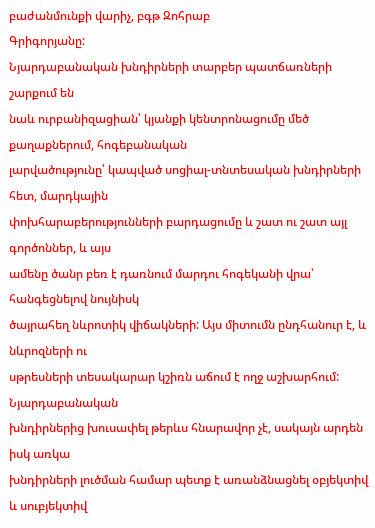բաժանմունքի վարիչ, բգթ Զոհրաբ
Գրիգորյանը:
Նյարդաբանական խնդիրների տարբեր պատճառների շարքում են
նաև ուրբանիզացիան՝ կյանքի կենտրոնացումը մեծ քաղաքներում, հոգեբանական
լարվածությունը՝ կապված սոցիալ-տնտեսական խնդիրների հետ, մարդկային
փոխհարաբերությունների բարդացումը և շատ ու շատ այլ գործոններ, և այս
ամենը ծանր բեռ է դառնում մարդու հոգեկանի վրա՝ հանգեցնելով նույնիսկ
ծայրահեղ նևրոտիկ վիճակների: Այս միտումն ընդհանուր է, և նևրոզների ու
սթրեսների տեսակարար կշիռն աճում է ողջ աշխարհում: Նյարդաբանական
խնդիրներից խուսափել թերևս հնարավոր չէ, սակայն արդեն իսկ առկա
խնդիրների լուծման համար պետք է առանձնացնել օբյեկտիվ և սուբյեկտիվ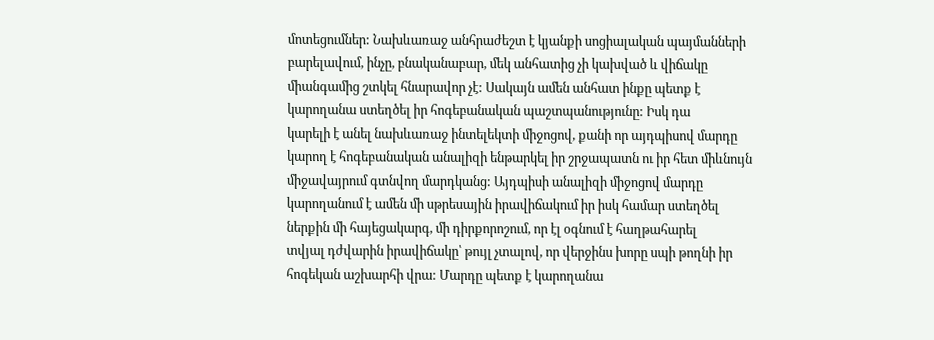մոտեցումներ: Նախևառաջ անհրաժեշտ է կյանքի սոցիալական պայմանների
բարելավում, ինչը, բնականաբար, մեկ անհատից չի կախված և վիճակը
միանգամից շտկել հնարավոր չէ: Սակայն ամեն անհատ ինքը պետք է
կարողանա ստեղծել իր հոգեբանական պաշտպանությունը: Իսկ դա
կարելի է անել նախևառաջ ինտելեկտի միջոցով, քանի որ այդպիսով մարդը
կարող է հոգեբանական անալիզի ենթարկել իր շրջապատն ու իր հետ միևնույն
միջավայրում գտնվող մարդկանց: Այդպիսի անալիզի միջոցով մարդը
կարողանում է ամեն մի սթրեսային իրավիճակում իր իսկ համար ստեղծել
ներքին մի հայեցակարգ, մի դիրքորոշում, որ էլ օգնում է հաղթահարել
տվյալ դժվարին իրավիճակը՝ թույլ չտալով, որ վերջինս խորը սպի թողնի իր
հոգեկան աշխարհի վրա: Մարդը պետք է կարողանա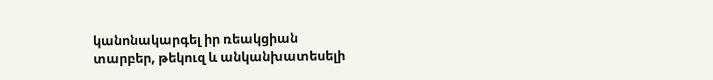կանոնակարգել իր ռեակցիան
տարբեր, թեկուզ և անկանխատեսելի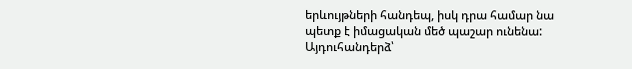երևույթների հանդեպ, իսկ դրա համար նա
պետք է իմացական մեծ պաշար ունենա:
Այդուհանդերձ՝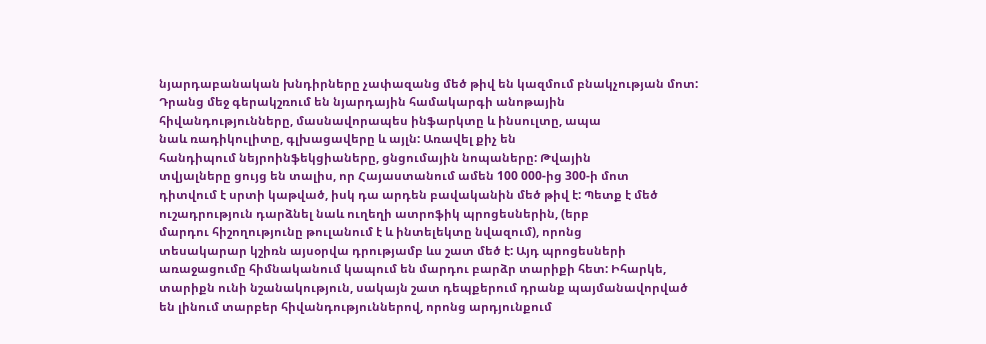նյարդաբանական խնդիրները չափազանց մեծ թիվ են կազմում բնակչության մոտ:
Դրանց մեջ գերակշռում են նյարդային համակարգի անոթային
հիվանդությունները, մասնավորապես ինֆարկտը և ինսուլտը, ապա
նաև ռադիկուլիտը, գլխացավերը և այլն: Առավել քիչ են
հանդիպում նեյրոինֆեկցիաները, ցնցումային նոպաները: Թվային
տվյալները ցույց են տալիս, որ Հայաստանում ամեն 100 000-ից 300-ի մոտ
դիտվում է սրտի կաթված, իսկ դա արդեն բավականին մեծ թիվ է: Պետք է մեծ
ուշադրություն դարձնել նաև ուղեղի ատրոֆիկ պրոցեսներին, (երբ
մարդու հիշողությունը թուլանում է և ինտելեկտը նվազում), որոնց
տեսակարար կշիռն այսօրվա դրությամբ ևս շատ մեծ է: Այդ պրոցեսների
առաջացումը հիմնականում կապում են մարդու բարձր տարիքի հետ: Իհարկե,
տարիքն ունի նշանակություն, սակայն շատ դեպքերում դրանք պայմանավորված
են լինում տարբեր հիվանդություններով, որոնց արդյունքում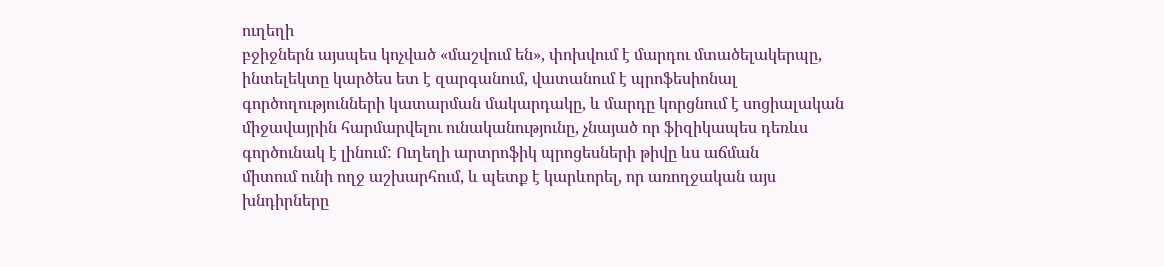ուղեղի
բջիջներն այսպես կոչված «մաշվում են», փոխվում է մարդու մտածելակերպը,
ինտելեկտը կարծես ետ է զարգանում, վատանում է պրոֆեսիոնալ
գործողությունների կատարման մակարդակը, և մարդը կորցնում է սոցիալական
միջավայրին հարմարվելու ունականությունը, չնայած որ ֆիզիկապես դեռևս
գործունակ է լինում: Ուղեղի արտրոֆիկ պրոցեսների թիվը ևս աճման
միտում ունի ողջ աշխարհում, և պետք է կարևորել, որ առողջական այս
խնդիրները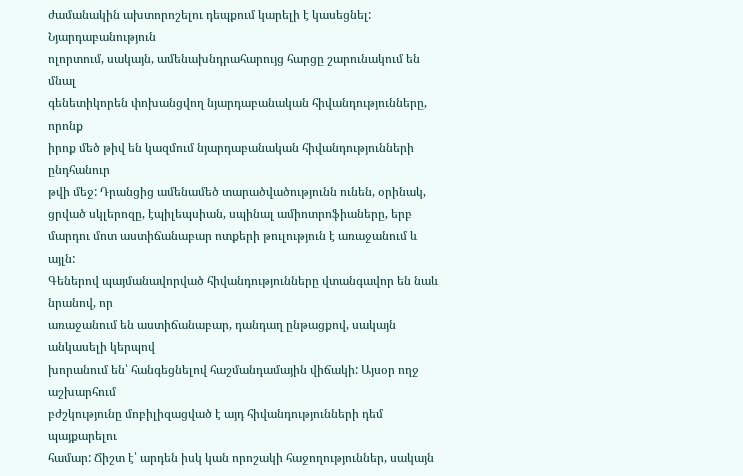ժամանակին ախտորոշելու դեպքում կարելի է կասեցնել:
Նյարդաբանություն
ոլորտում, սակայն, ամենախնդրահարույց հարցը շարունակում են մնալ
գենետիկորեն փոխանցվող նյարդաբանական հիվանդությունները, որոնք
իրոք մեծ թիվ են կազմում նյարդաբանական հիվանդությունների ընդհանուր
թվի մեջ: Դրանցից ամենամեծ տարածվածությունն ունեն, օրինակ,
ցրված սկլերոզը, էպիլեպսիան, սպինալ ամիոտրոֆիաները, երբ
մարդու մոտ աստիճանաբար ոտքերի թուլություն է առաջանում և այլն:
Գեներով պայմանավորված հիվանդությունները վտանգավոր են նաև նրանով, որ
առաջանում են աստիճանաբար, դանդաղ ընթացքով, սակայն անկասելի կերպով
խորանում են՝ հանգեցնելով հաշմանդամային վիճակի: Այսօր ողջ աշխարհում
բժշկությունը մոբիլիզացված է այդ հիվանդությունների դեմ պայքարելու
համար: Ճիշտ է՝ արդեն իսկ կան որոշակի հաջողություններ, սակայն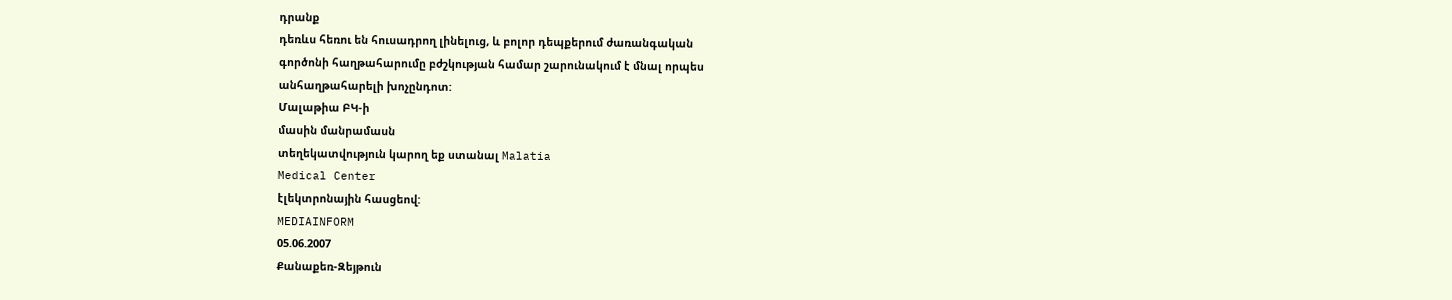դրանք
դեռևս հեռու են հուսադրող լինելուց, և բոլոր դեպքերում ժառանգական
գործոնի հաղթահարումը բժշկության համար շարունակում է մնալ որպես
անհաղթահարելի խոչընդոտ:
Մալաթիա ԲԿ-ի
մասին մանրամասն
տեղեկատվություն կարող եք ստանալ Malatia
Medical Center
էլեկտրոնային հասցեով:
MEDIAINFORM
05.06.2007
Քանաքեռ-Զեյթուն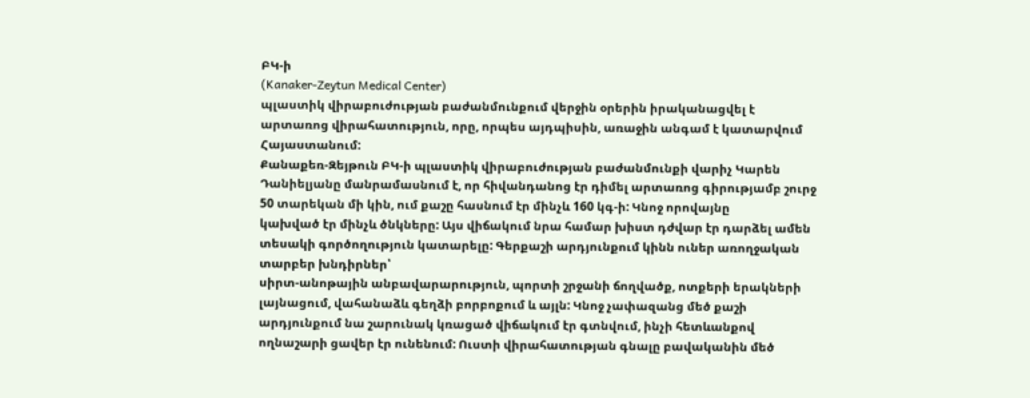ԲԿ-ի
(Kanaker-Zeytun Medical Center)
պլաստիկ վիրաբուժության բաժանմունքում վերջին օրերին իրականացվել է
արտառոց վիրահատություն, որը, որպես այդպիսին, առաջին անգամ է կատարվում
Հայաստանում:
Քանաքեռ-Զեյթուն ԲԿ-ի պլաստիկ վիրաբուժության բաժանմունքի վարիչ Կարեն
Դանիելյանը մանրամասնում է, որ հիվանդանոց էր դիմել արտառոց գիրությամբ շուրջ
50 տարեկան մի կին, ում քաշը հասնում էր մինչև 160 կգ-ի: Կնոջ որովայնը
կախված էր մինչև ծնկները: Այս վիճակում նրա համար խիստ դժվար էր դարձել ամեն
տեսակի գործողություն կատարելը: Գերքաշի արդյունքում կինն ուներ առողջական
տարբեր խնդիրներ՝
սիրտ-անոթային անբավարարություն, պորտի շրջանի ճողվածք, ոտքերի երակների
լայնացում, վահանաձև գեղձի բորբոքում և այլն: Կնոջ չափազանց մեծ քաշի
արդյունքում նա շարունակ կռացած վիճակում էր գտնվում, ինչի հետևանքով
ողնաշարի ցավեր էր ունենում: Ուստի վիրահատության գնալը բավականին մեծ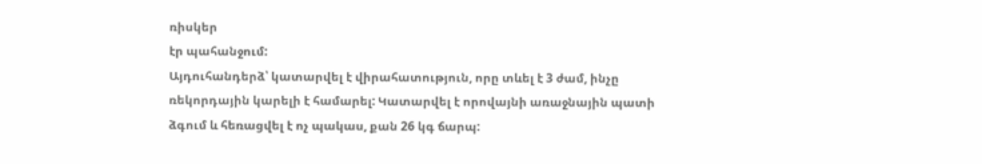ռիսկեր
էր պահանջում:
Այդուհանդերձ՝ կատարվել է վիրահատություն, որը տևել է 3 ժամ, ինչը
ռեկորդային կարելի է համարել: Կատարվել է որովայնի առաջնային պատի
ձգում և հեռացվել է ոչ պակաս, քան 26 կգ ճարպ: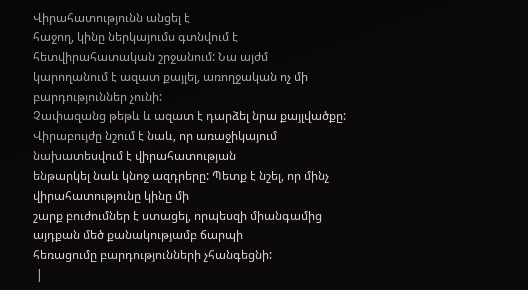Վիրահատությունն անցել է
հաջող, կինը ներկայումս գտնվում է հետվիրահատական շրջանում: Նա այժմ
կարողանում է ազատ քայլել, առողջական ոչ մի բարդություններ չունի:
Չափազանց թեթև և ազատ է դարձել նրա քայլվածքը:
Վիրաբույժը նշում է նաև, որ առաջիկայում նախատեսվում է վիրահատության
ենթարկել նաև կնոջ ազդրերը: Պետք է նշել, որ մինչ վիրահատությունը կինը մի
շարք բուժումներ է ստացել, որպեսզի միանգամից այդքան մեծ քանակությամբ ճարպի
հեռացումը բարդությունների չհանգեցնի:
 |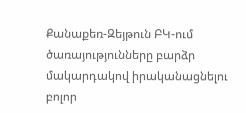Քանաքեռ-Զեյթուն ԲԿ-ում ծառայությունները բարձր մակարդակով իրականացնելու բոլոր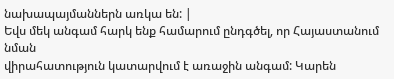նախապայմաններն առկա են: |
Եվս մեկ անգամ հարկ ենք համարում ընդգծել, որ Հայաստանում նման
վիրահատություն կատարվում է առաջին անգամ: Կարեն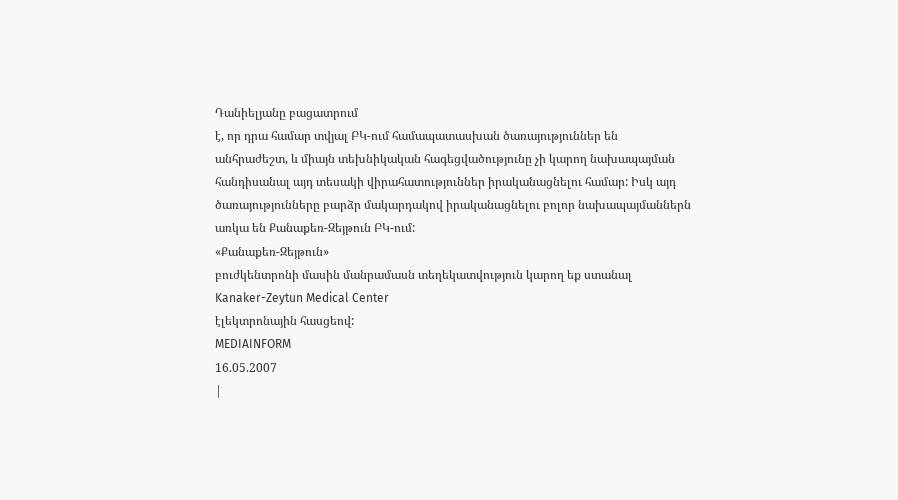Դանիելյանը բացատրում
է, որ դրա համար տվյալ ԲԿ-ում համապատասխան ծառայություններ են
անհրաժեշտ, և միայն տեխնիկական հագեցվածությունը չի կարող նախապայման
հանդիսանալ այդ տեսակի վիրահատություններ իրականացնելու համար: Իսկ այդ
ծառայությունները բարձր մակարդակով իրականացնելու բոլոր նախապայմաններն
առկա են Քանաքեռ-Զեյթուն ԲԿ-ում:
«Քանաքեռ-Զեյթուն»
բուժկենտրոնի մասին մանրամասն տեղեկատվություն կարող եք ստանալ
Kanaker-Zeytun Medical Center
էլեկտրոնային հասցեով:
MEDIAINFORM
16.05.2007
|